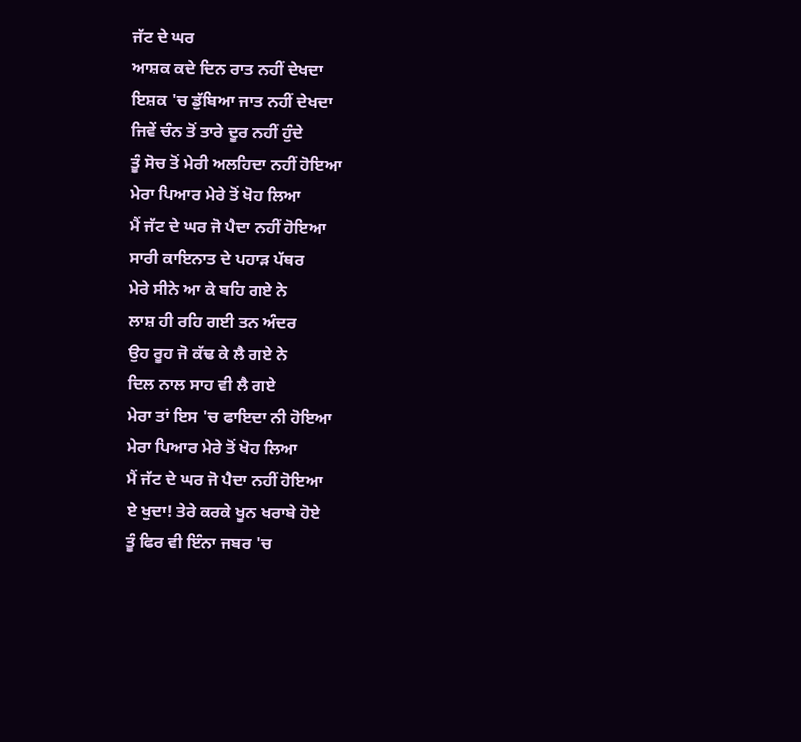ਜੱਟ ਦੇ ਘਰ
ਆਸ਼ਕ ਕਦੇ ਦਿਨ ਰਾਤ ਨਹੀਂ ਦੇਖਦਾ
ਇਸ਼ਕ 'ਚ ਡੁੱਬਿਆ ਜਾਤ ਨਹੀਂ ਦੇਖਦਾ
ਜਿਵੇਂ ਚੰਨ ਤੋਂ ਤਾਰੇ ਦੂਰ ਨਹੀਂ ਹੁੰਦੇ
ਤੂੰ ਸੋਚ ਤੋਂ ਮੇਰੀ ਅਲਹਿਦਾ ਨਹੀਂ ਹੋਇਆ
ਮੇਰਾ ਪਿਆਰ ਮੇਰੇ ਤੋਂ ਖੋਹ ਲਿਆ
ਮੈਂ ਜੱਟ ਦੇ ਘਰ ਜੋ ਪੈਦਾ ਨਹੀਂ ਹੋਇਆ
ਸਾਰੀ ਕਾਇਨਾਤ ਦੇ ਪਹਾੜ ਪੱਥਰ
ਮੇਰੇ ਸੀਨੇ ਆ ਕੇ ਬਹਿ ਗਏ ਨੇ
ਲਾਸ਼ ਹੀ ਰਹਿ ਗਈ ਤਨ ਅੰਦਰ
ਉਹ ਰੂਹ ਜੋ ਕੱਢ ਕੇ ਲੈ ਗਏ ਨੇ
ਦਿਲ ਨਾਲ ਸਾਹ ਵੀ ਲੈ ਗਏ
ਮੇਰਾ ਤਾਂ ਇਸ 'ਚ ਫਾਇਦਾ ਨੀ ਹੋਇਆ
ਮੇਰਾ ਪਿਆਰ ਮੇਰੇ ਤੋਂ ਖੋਹ ਲਿਆ
ਮੈਂ ਜੱਟ ਦੇ ਘਰ ਜੋ ਪੈਦਾ ਨਹੀਂ ਹੋਇਆ
ਏ ਖੁਦਾ! ਤੇਰੇ ਕਰਕੇ ਖੂਨ ਖਰਾਬੇ ਹੋਏ
ਤੂੰ ਫਿਰ ਵੀ ਇੰਨਾ ਜਬਰ 'ਚ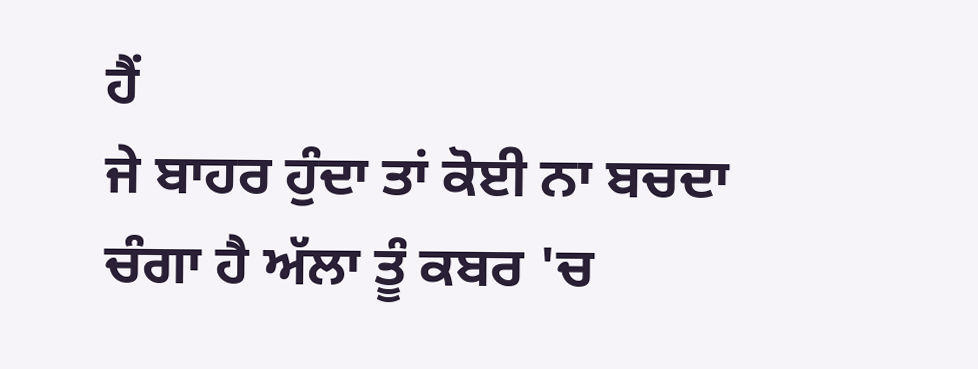ਹੈਂ
ਜੇ ਬਾਹਰ ਹੁੰਦਾ ਤਾਂ ਕੋਈ ਨਾ ਬਚਦਾ
ਚੰਗਾ ਹੈ ਅੱਲਾ ਤੂੰ ਕਬਰ 'ਚ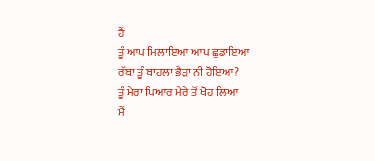ਹੈਂ
ਤੂੰ ਆਪ ਮਿਲਾਇਆ ਆਪ ਛੁਡਾਇਆ
ਰੱਬਾ ਤੂੰ ਬਾਹਲਾ ਭੈੜਾ ਨੀ ਹੋਇਆ?
ਤੂੰ ਮੇਰਾ ਪਿਆਰ ਮੇਰੇ ਤੋਂ ਖੋਹ ਲਿਆ
ਮੈਂ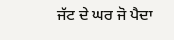ਜੱਟ ਦੇ ਘਰ ਜੋ ਪੈਦਾ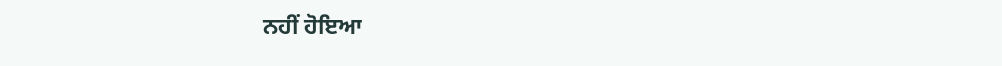ਨਹੀਂ ਹੋਇਆ